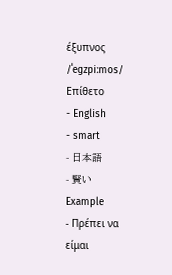έξυπνος /ˈeɡzpiːmos/ Επίθετο
- English
- smart
- 日本語
- 賢い
Example
- Πρέπει να είμαι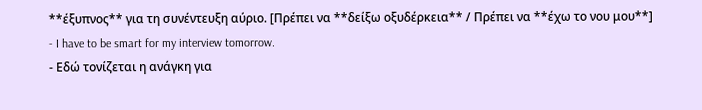**έξυπνος** για τη συνέντευξη αύριο. [Πρέπει να **δείξω οξυδέρκεια** / Πρέπει να **έχω το νου μου**]
- I have to be smart for my interview tomorrow.
- Εδώ τονίζεται η ανάγκη για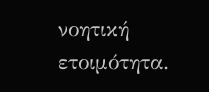νοητική ετοιμότητα.